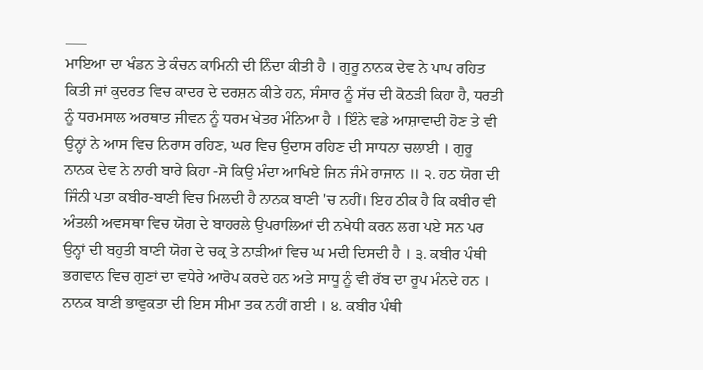___
ਮਾਇਆ ਦਾ ਖੰਡਨ ਤੇ ਕੰਚਨ ਕਾਮਿਨੀ ਦੀ ਨਿੰਦਾ ਕੀਤੀ ਹੈ । ਗੁਰੂ ਨਾਨਕ ਦੇਵ ਨੇ ਪਾਪ ਰਹਿਤ ਕਿਤੀ ਜਾਂ ਕੁਦਰਤ ਵਿਚ ਕਾਦਰ ਦੇ ਦਰਸ਼ਨ ਕੀਤੇ ਹਨ, ਸੰਸਾਰ ਨੂੰ ਸੱਚ ਦੀ ਕੋਠੜੀ ਕਿਹਾ ਹੈ, ਧਰਤੀ ਨੂੰ ਧਰਮਸਾਲ ਅਰਥਾਤ ਜੀਵਨ ਨੂੰ ਧਰਮ ਖੇਤਰ ਮੰਨਿਆ ਹੈ । ਇੰਨੇ ਵਡੇ ਆਸ਼ਾਵਾਦੀ ਹੋਣ ਤੇ ਵੀ ਉਨ੍ਹਾਂ ਨੇ ਆਸ ਵਿਚ ਨਿਰਾਸ ਰਹਿਣ, ਘਰ ਵਿਚ ਉਦਾਸ ਰਹਿਣ ਦੀ ਸਾਧਨਾ ਚਲਾਈ । ਗੁਰੂ ਨਾਨਕ ਦੇਵ ਨੇ ਨਾਰੀ ਬਾਰੇ ਕਿਹਾ -ਸੋ ਕਿਉ ਮੰਦਾ ਆਖਿਏ ਜਿਨ ਜੰਮੇ ਰਾਜਾਨ ॥ ੨. ਹਠ ਯੋਗ ਦੀ ਜਿੰਨੀ ਪਤਾ ਕਬੀਰ-ਬਾਣੀ ਵਿਚ ਮਿਲਦੀ ਹੈ ਨਾਨਕ ਬਾਣੀ 'ਚ ਨਹੀਂ। ਇਹ ਠੀਕ ਹੈ ਕਿ ਕਬੀਰ ਵੀ ਅੰਤਲੀ ਅਵਸਥਾ ਵਿਚ ਯੋਗ ਦੇ ਬਾਹਰਲੇ ਉਪਰਾਲਿਆਂ ਦੀ ਨਖੇਧੀ ਕਰਨ ਲਗ ਪਏ ਸਨ ਪਰ ਉਨ੍ਹਾਂ ਦੀ ਬਹੁਤੀ ਬਾਣੀ ਯੋਗ ਦੇ ਚਕ੍ਰ ਤੇ ਨਾੜੀਆਂ ਵਿਚ ਘ ਮਦੀ ਦਿਸਦੀ ਹੈ । ੩. ਕਬੀਰ ਪੰਥੀ ਭਗਵਾਨ ਵਿਚ ਗੁਣਾਂ ਦਾ ਵਧੇਰੇ ਆਰੋਪ ਕਰਦੇ ਹਨ ਅਤੇ ਸਾਧੂ ਨੂੰ ਵੀ ਰੱਬ ਦਾ ਰੂਪ ਮੰਨਦੇ ਹਨ । ਨਾਨਕ ਬਾਣੀ ਭਾਵੁਕਤਾ ਦੀ ਇਸ ਸੀਮਾ ਤਕ ਨਹੀਂ ਗਈ । ੪. ਕਬੀਰ ਪੰਥੀ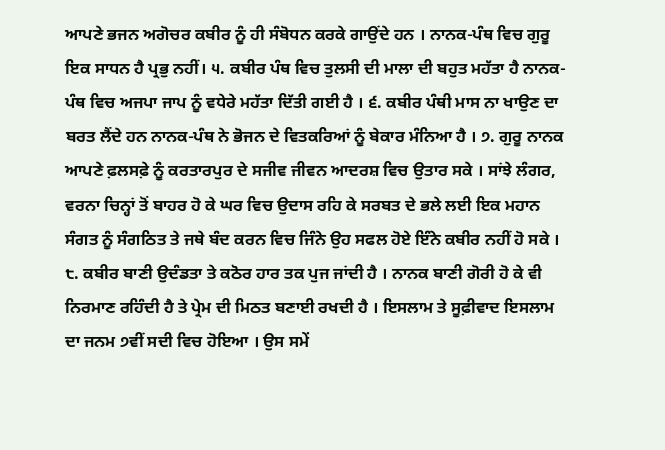ਆਪਣੇ ਭਜਨ ਅਗੋਚਰ ਕਬੀਰ ਨੂੰ ਹੀ ਸੰਬੋਧਨ ਕਰਕੇ ਗਾਉਂਦੇ ਹਨ । ਨਾਨਕ-ਪੰਥ ਵਿਚ ਗੁਰੂ ਇਕ ਸਾਧਨ ਹੈ ਪ੍ਰਭੁ ਨਹੀਂ। ੫. ਕਬੀਰ ਪੰਥ ਵਿਚ ਤੁਲਸੀ ਦੀ ਮਾਲਾ ਦੀ ਬਹੁਤ ਮਹੱਤਾ ਹੈ ਨਾਨਕ-ਪੰਥ ਵਿਚ ਅਜਪਾ ਜਾਪ ਨੂੰ ਵਧੇਰੇ ਮਹੱਤਾ ਦਿੱਤੀ ਗਈ ਹੈ । ੬. ਕਬੀਰ ਪੰਥੀ ਮਾਸ ਨਾ ਖਾਉਣ ਦਾ ਬਰਤ ਲੈਂਦੇ ਹਨ ਨਾਨਕ-ਪੰਥ ਨੇ ਭੋਜਨ ਦੇ ਵਿਤਕਰਿਆਂ ਨੂੰ ਬੇਕਾਰ ਮੰਨਿਆ ਹੈ । ੭. ਗੁਰੂ ਨਾਨਕ ਆਪਣੇ ਫ਼ਲਸਫ਼ੇ ਨੂੰ ਕਰਤਾਰਪੁਰ ਦੇ ਸਜੀਵ ਜੀਵਨ ਆਦਰਸ਼ ਵਿਚ ਉਤਾਰ ਸਕੇ । ਸਾਂਝੇ ਲੰਗਰ, ਵਰਨਾ ਚਿਨ੍ਹਾਂ ਤੋਂ ਬਾਹਰ ਹੋ ਕੇ ਘਰ ਵਿਚ ਉਦਾਸ ਰਹਿ ਕੇ ਸਰਬਤ ਦੇ ਭਲੇ ਲਈ ਇਕ ਮਹਾਨ ਸੰਗਤ ਨੂੰ ਸੰਗਠਿਤ ਤੇ ਜਥੇ ਬੰਦ ਕਰਨ ਵਿਚ ਜਿੰਨੇ ਉਹ ਸਫਲ ਹੋਏ ਇੰਨੇ ਕਬੀਰ ਨਹੀਂ ਹੋ ਸਕੇ । ੮. ਕਬੀਰ ਬਾਣੀ ਉਦੰਡਤਾ ਤੇ ਕਠੋਰ ਹਾਰ ਤਕ ਪੁਜ ਜਾਂਦੀ ਹੈ । ਨਾਨਕ ਬਾਣੀ ਗੋਰੀ ਹੋ ਕੇ ਵੀ ਨਿਰਮਾਣ ਰਹਿੰਦੀ ਹੈ ਤੇ ਪ੍ਰੇਮ ਦੀ ਮਿਠਤ ਬਣਾਈ ਰਖਦੀ ਹੈ । ਇਸਲਾਮ ਤੇ ਸੂਫ਼ੀਵਾਦ ਇਸਲਾਮ ਦਾ ਜਨਮ ੭ਵੀਂ ਸਦੀ ਵਿਚ ਹੋਇਆ । ਉਸ ਸਮੇਂ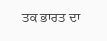ਤਕ ਭਾਰਤ ਦਾ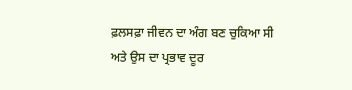ਫ਼ਲਸਫ਼ਾ ਜੀਵਨ ਦਾ ਅੰਗ ਬਣ ਚੁਕਿਆ ਸੀ ਅਤੇ ਉਸ ਦਾ ਪ੍ਰਭਾਵ ਦੂਰ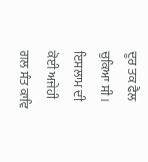ਦੂਰ ਤਕ ਫੈਲ ਚੁਕਿਆ ਸੀ । ਇਸਲਾਮ ਦੀ ਕੋਈ ਅਜੇਹੀ ਗਲ ਸੰਤ ਕਾਵਿ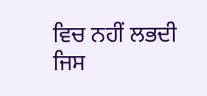ਵਿਚ ਨਹੀਂ ਲਭਦੀ ਜਿਸ